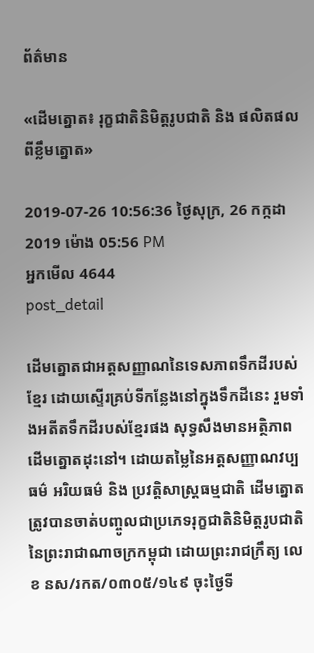ព័ត៌មាន

«ដើមត្នោត៖ រុក្ខជាតិនិមិត្តរូបជាតិ និង ផលិតផលពីខ្លឹមត្នោត»

2019-07-26 10:56:36 ថ្ងៃសុក្រ, 26 កក្កដា 2019 ម៉ោង 05:56 PM
អ្នកមើល 4644
post_detail

ដើមត្នោតជាអត្តសញ្ញាណនៃទេសភាពទឹកដីរបស់ខ្មែរ ដោយស្ទើរគ្រប់ទីកន្លែងនៅក្នុងទឹកដីនេះ រួមទាំងអតីតទឹកដីរបស់ខ្មែរផង សុទ្ធសឹងមានអត្ថិភាពដើមត្នោតដុះនៅ។ ដោយតម្លៃនៃអត្តសញ្ញាណវប្បធម៌ អរិយធម៌ និង ប្រវត្តិសាស្រ្តធម្មជាតិ ដើមត្នោតត្រូវបានចាត់បញ្ចូលជាប្រភេទរុក្ខជាតិនិមិត្តរូបជាតិនៃព្រះរាជាណាចក្រកម្ពុជា ដោយព្រះរាជក្រឹត្យ លេខ នស/រកត/០៣០៥/១៤៩ ចុះថ្ងៃទី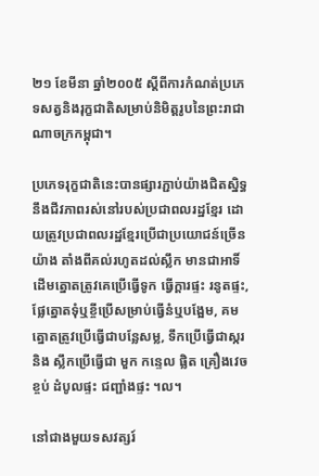២១ ខែមីនា ឆ្នាំ២០០៥ ស្តីពីការកំណត់ប្រភេទសត្វនិងរុក្ខជាតិសម្រាប់និមិត្តរូបនៃព្រះរាជាណាចក្រកម្ពុជា។

ប្រភេទរុក្ខជាតិនេះបានផ្សារភ្ជាប់យ៉ាងជិតស្និទ្ធនឹងជីវភាពរស់នៅរបស់ប្រជាពលរដ្ឋខ្មែរ ដោយត្រូវប្រជាពលរដ្ឋខ្មែរប្រើជាប្រយោជន៍ច្រើនយ៉ាង តាំងពីគល់រហូតដល់ស្លឹក មានជាអាទិ៍ ដើមត្នោតត្រូវគេប្រើធ្វើទូក ធ្វើក្តារផ្ទះ រនូតផ្ទះ, ផ្លែត្នោតទុំឬខ្ចីប្រើសម្រាប់ធ្វើនំឬបង្អែម, គមត្នោតត្រូវប្រើធ្វើជាបន្លែសម្ល, ទឹកប្រើធ្វើជាស្ករ និង ស្លឹកប្រើធ្វើជា មួក កន្ទេល ផ្លិត គ្រឿងវេចខ្ចប់ ដំបូលផ្ទះ ជញ្ជាំងផ្ទះ ។ល។

នៅជាងមួយទសវត្សរ៍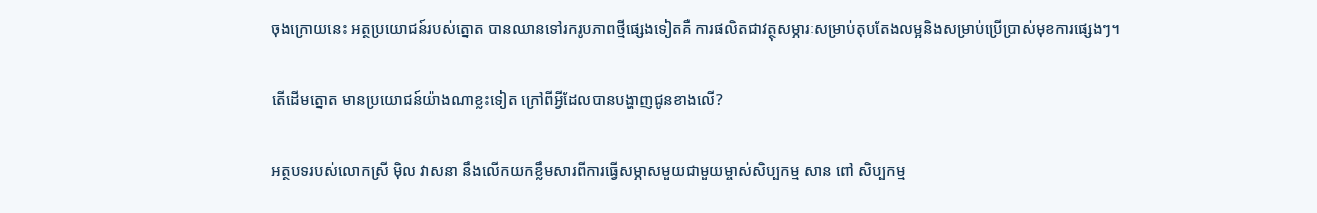ចុងក្រោយនេះ អត្ថប្រយោជន៍របស់ត្នោត បានឈានទៅរករូបភាពថ្មីផ្សេងទៀតគឺ ការផលិតជាវត្ថុសម្ភារៈសម្រាប់តុបតែងលម្អនិងសម្រាប់ប្រើប្រាស់មុខការផ្សេងៗ។

តើដើមត្នោត មានប្រយោជន៍យ៉ាងណាខ្លះទៀត ក្រៅពីអ្វីដែលបានបង្ហាញជូនខាងលើ?

អត្ថបទរបស់លោកស្រី ម៉ិល វាសនា នឹងលើកយកខ្លឹមសារពីការធ្វើសម្ភាសមួយជាមួយម្ចាស់សិប្បកម្ម សាន ពៅ សិប្បកម្ម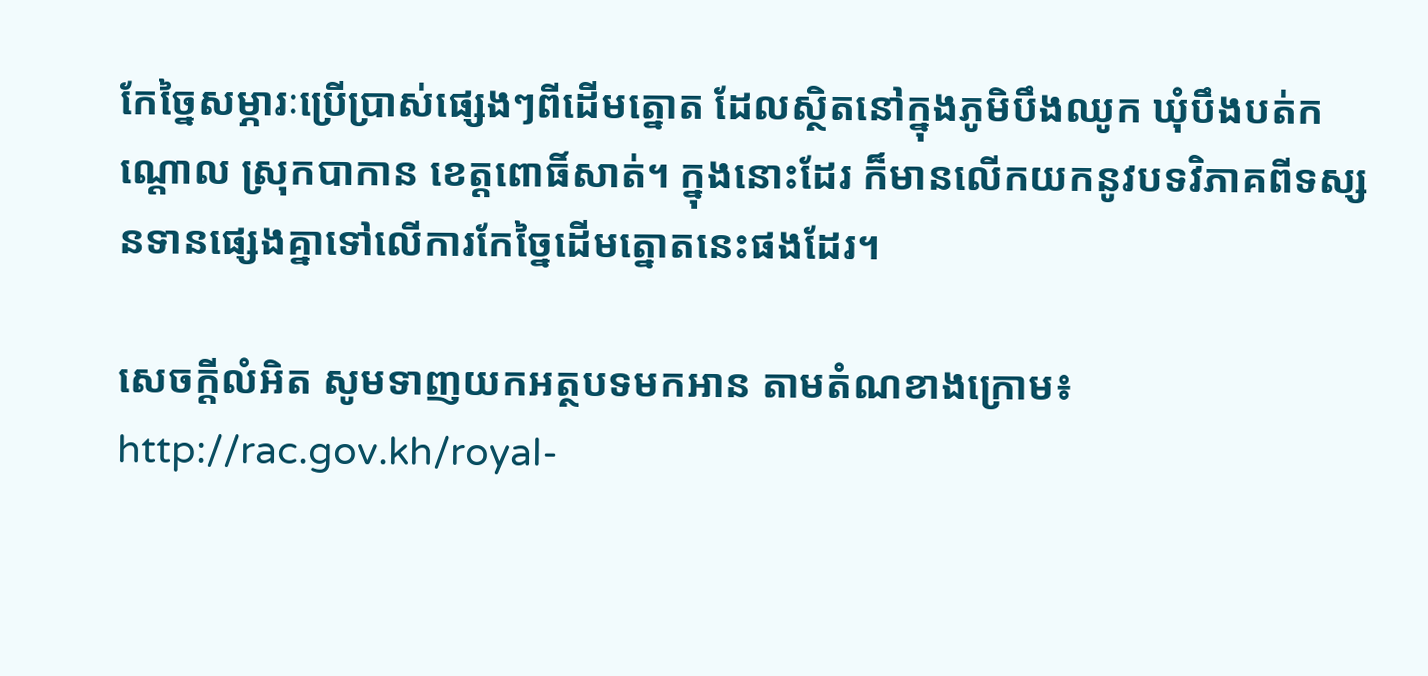កែច្នៃសម្ភារៈប្រើប្រាស់ផ្សេងៗពីដើមត្នោត ដែលស្ថិតនៅក្នុងភូមិបឹងឈូក ឃុំបឹងបត់កណ្តោល ស្រុកបាកាន ខេត្តពោធិ៍សាត់។ ក្នុងនោះដែរ ក៏មានលើកយកនូវបទវិភាគពីទស្សនទានផ្សេងគ្នាទៅលើការកែច្នៃដើមត្នោតនេះផងដែរ។

សេចក្តីលំអិត សូមទាញយកអត្ថបទមកអាន តាមតំណខាងក្រោម៖
http://rac.gov.kh/royal-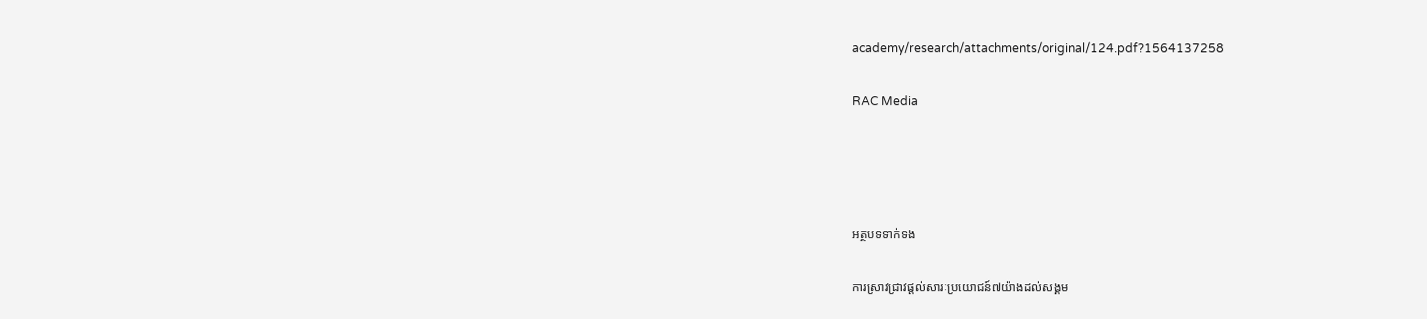academy/research/attachments/original/124.pdf?1564137258

RAC Media




អត្ថបទទាក់ទង

ការស្រាវជ្រាវផ្តល់សារៈប្រយោជន៍៧យ៉ាងដល់សង្គម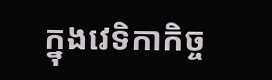ក្នុងវេទិកាកិច្ច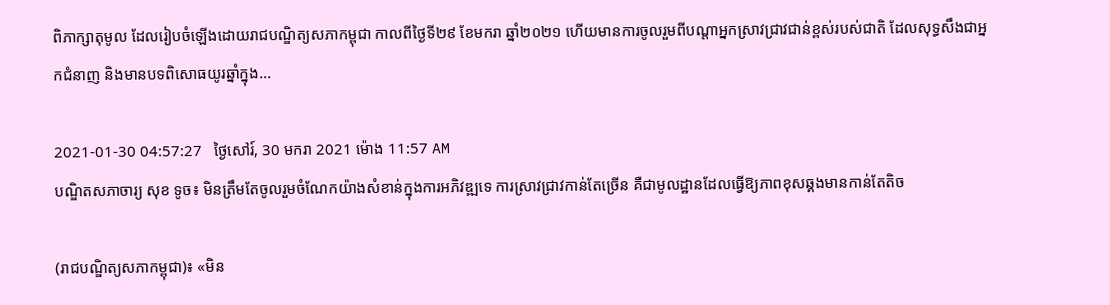ពិភាក្សាតុមូល ដែលរៀបចំឡើងដោយរាជបណ្ឌិត្យសភាកម្ពុជា កាលពីថ្ងៃទី២៩ ខែមករា ឆ្នាំ២០២១ ហើយមានការចូលរួមពីបណ្តាអ្នកស្រាវជ្រាវជាន់ខ្ពស់របស់ជាតិ ដែលសុទ្ធសឹងជាអ្នកជំនាញ និងមានបទពិសោធយូរឆ្នាំក្នុង...

2021-01-30 04:57:27   ថ្ងៃសៅរ៍, 30 មករា 2021 ម៉ោង 11:57 AM
បណ្ឌិតសភាចារ្យ សុខ ទូច៖ មិនត្រឹមតែចូលរួមចំណែកយ៉ាងសំខាន់ក្នុងការអភិវឌ្ឍទេ ការស្រាវជ្រាវកាន់តែច្រើន គឺជាមូលដ្ឋានដែលធ្វើឱ្យភាពខុសឆ្គងមានកាន់តែតិច

(រាជបណ្ឌិត្យសភាកម្ពុជា)៖ «មិន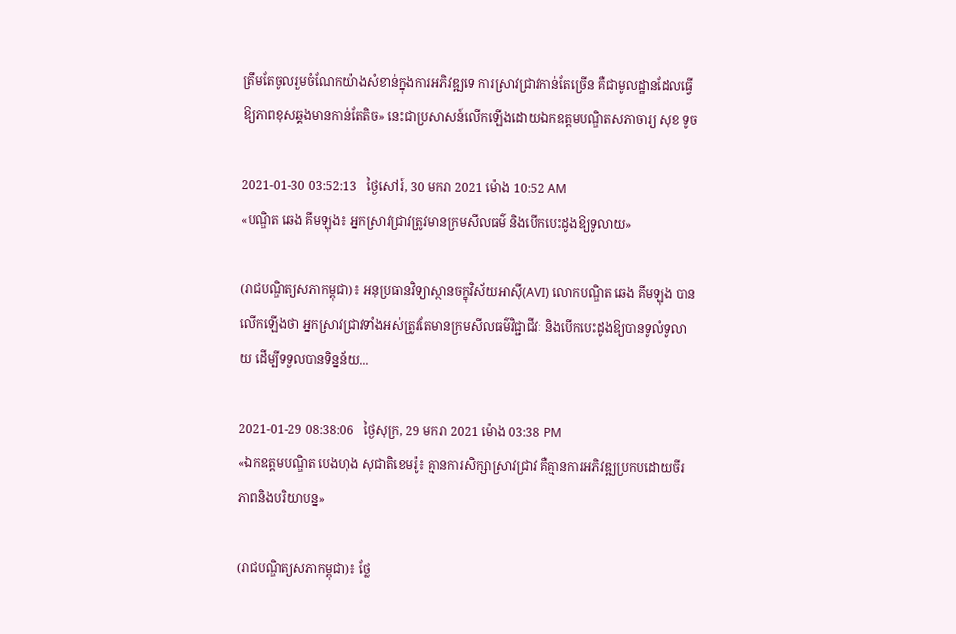ត្រឹមតែចូលរួមចំណែកយ៉ាងសំខាន់ក្នុងការអភិវឌ្ឍទេ ការស្រាវជ្រាវកាន់តែច្រើន គឺជាមូលដ្ឋានដែលធ្វើឱ្យភាពខុសឆ្គងមានកាន់តែតិច» នេះជាប្រសាសន៍លើកឡើងដោយឯកឧត្ដមបណ្ឌិតសភាចារ្យ សុខ ទូច

2021-01-30 03:52:13   ថ្ងៃសៅរ៍, 30 មករា 2021 ម៉ោង 10:52 AM
«បណ្ឌិត ឆេង គីមឡុង៖ អ្នកស្រាវជ្រាវត្រូវមានក្រមសីលធម៌ និងបើកបេះដូងឱ្យទូលាយ»

(រាជបណ្ឌិត្យសភាកម្ពុជា)៖ អនុប្រធានវិទ្យាស្ថានចក្ខុវិស័យអាស៊ី(AVI) លោកបណ្ឌិត ឆេង គីមឡុង បានលើកឡើងថា អ្នកស្រាវជ្រាវទាំងអស់ត្រូវតែមានក្រមសីលធម៌វិជ្ជាជីវៈ និងបើកបេះដូងឱ្យបានទូលំទូលាយ ដើម្បីទទួលបានទិន្នន័យ...

2021-01-29 08:38:06   ថ្ងៃសុក្រ, 29 មករា 2021 ម៉ោង 03:38 PM
«ឯកឧត្តមបណ្ឌិត បេងហុង សុជាតិខេមរ៉ូ៖ គ្មានការសិក្សាស្រាវជ្រាវ គឺគ្មានការអភិវឌ្ឍប្រកបដោយចីរភាពនិងបរិយាបន្ន»

(រាជបណ្ឌិត្យសភាកម្ពុជា)៖ ថ្លែ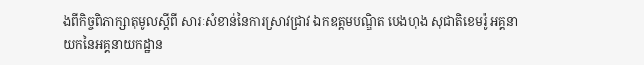ងពីកិច្ចពិភាក្សាតុមូលស្តីពី សារៈសំខាន់នៃការស្រាវជ្រាវ ឯកឧត្តមបណ្ឌិត បេងហុង សុជាតិខេមរ៉ូ អគ្គនាយកនៃអគ្គនាយកដ្ឋាន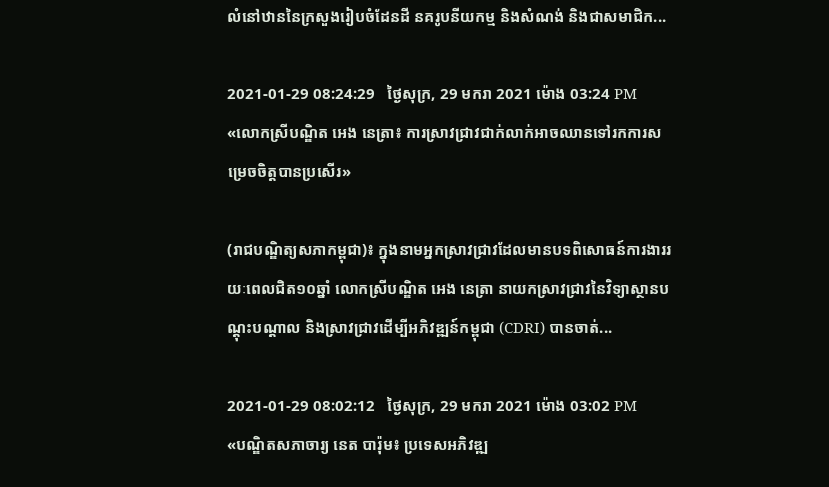លំនៅឋាននៃក្រសួងរៀបចំដែនដី នគរូបនីយកម្ម និងសំណង់ និងជាសមាជិក...

2021-01-29 08:24:29   ថ្ងៃសុក្រ, 29 មករា 2021 ម៉ោង 03:24 PM
«លោកស្រីបណ្ឌិត អេង នេត្រា៖ ការស្រាវជ្រាវជាក់លាក់អាចឈានទៅរកការសម្រេចចិត្តបានប្រសើរ»

(រាជបណ្ឌិត្យសភាកម្ពុជា)៖ ក្នុងនាមអ្នកស្រាវជ្រាវដែលមានបទពិសោធន៍ការងាររយៈពេលជិត១០ឆ្នាំ លោកស្រីបណ្ឌិត អេង នេត្រា នាយកស្រាវជ្រាវនៃវិទ្យាស្ថានបណ្តុះបណ្តាល និងស្រាវជ្រាវដើម្បីអភិវឌ្ឍន៍កម្ពុជា (CDRI) បានចាត់...

2021-01-29 08:02:12   ថ្ងៃសុក្រ, 29 មករា 2021 ម៉ោង 03:02 PM
«បណ្ឌិតសភាចារ្យ នេត បារ៉ុម៖ ប្រទេសអភិវឌ្ឍ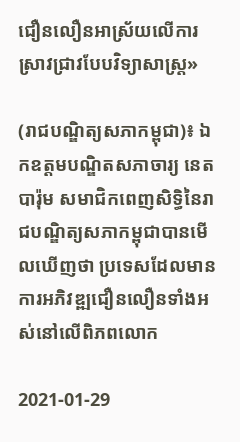ជឿនលឿនអាស្រ័យលើការស្រាវជ្រាវបែបវិទ្យាសាស្រ្ត»

(រាជបណ្ឌិត្យសភាកម្ពុជា)៖ ឯកឧត្តមបណ្ឌិតសភាចារ្យ នេត បារ៉ុម សមាជិកពេញសិទ្ធិនៃរាជបណ្ឌិត្យសភាកម្ពុជាបានមើលឃើញថា ប្រទេសដែលមានការអភិវឌ្ឍជឿនលឿនទាំងអស់នៅលើពិភពលោក

2021-01-29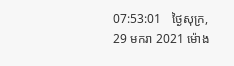07:53:01   ថ្ងៃសុក្រ, 29 មករា 2021 ម៉ោង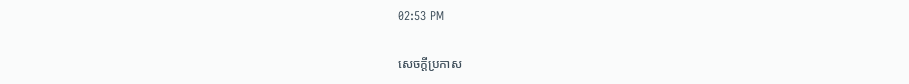02:53 PM

សេចក្តីប្រកាស